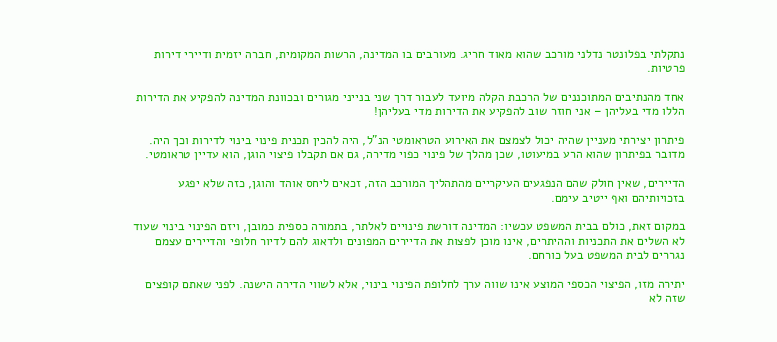נתקלתי בפלונטר נדלני מורכב שהוא מאוד חריג. מעורבים בו המדינה, הרשות המקומית, חברה יזמית ודיירי דירות פרטיות.

אחד מהנתיבים המתוכננים של הרכבת הקלה מיועד לעבור דרך שני בנייני מגורים ובכוונת המדינה להפקיע את הדירות הללו מדי בעליהן – אני חוזר שוב להפקיע את הדירות מדי בעליהן!

פיתרון יצירתי מעניין שהיה יכול לצמצם את האירוע הטראומטי הנ"ל, היה להכין תכנית פינוי בינוי לדירות וכך היה. מדובר בפיתרון שהוא הרע במיעוטו, שכן מהלך של פינוי כפוי מדירה, גם אם תקבלו פיצוי הוגן, הוא עדיין טראומטי.

הדיירים, שאין חולק שהם הנפגעים העיקריים מהתהליך המורכב הזה, זכאים ליחס אוהד והוגן, כזה שלא יפגע בזכויותיהם ואף ייטיב עימם.

במקום זאת, כולם בבית המשפט עכשיו: המדינה דורשת פינויים לאלתר, בתמורה כספית כמובן, ויזם הפינוי בינוי שעוד לא השלים את התכניות וההיתרים, אינו מוכן לפצות את הדיירים המפונים ולדאוג להם לדיור חלופי והדיירים עצמם נגררים לבית המשפט בעל כורחם.

יתירה מזו, הפיצוי הכספי המוצע אינו שווה ערך לחלופת הפינוי בינוי, אלא לשווי הדירה הישנה. לפני שאתם קופצים שזה לא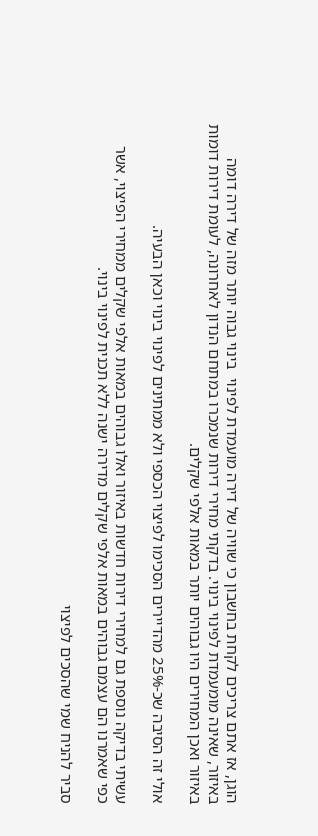הוגן, אז אתם צריכים לקחת בחשבון כי שוויה של דירה מועמדת לפינוי  בינוי גבוה יותר מזה של דירה דומה באיזור, שאינה מומעמדת לפינוי בינוי. בדקתי מחירי דירות שנמכרו במתחם הנדון לאחרונה, לעומת דירות דומות באיזור ואכן המחירים היו גבוהים יותר במאות אלפי שקלים.

אולי זה הסיבה שכ-25% מהדיירים הסכימו לפיצוי הכספי ולא ממתינים לפינוי בינוי וכאן הבעיה.

עשיתי בדיקה נוספת גם למחירי דירות חדשות באיזור ואלו גבוהים במאות אלפי שקלים ממחירי הפיצוי, אשר כפי שאמרנו הם עצמם גבוהים במאות אלפי שקלים מדירה ישנה ללא תכנית לפינוי בינוי.

סביר להניח שמי שהסכים לפיצוי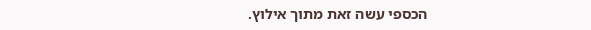הכספי עשה זאת מתוך אילוץ.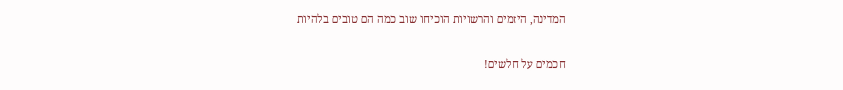המדינה, היזמים והרשויות הוכיחו שוב כמה הם טובים בלהיות

חכמים על חלשים!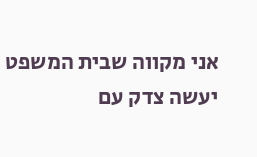אני מקווה שבית המשפט יעשה צדק עם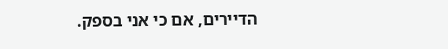הדיירים, אם כי אני בספק.